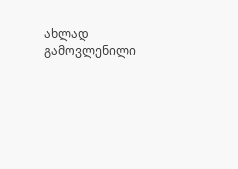ახლად გამოვლენილი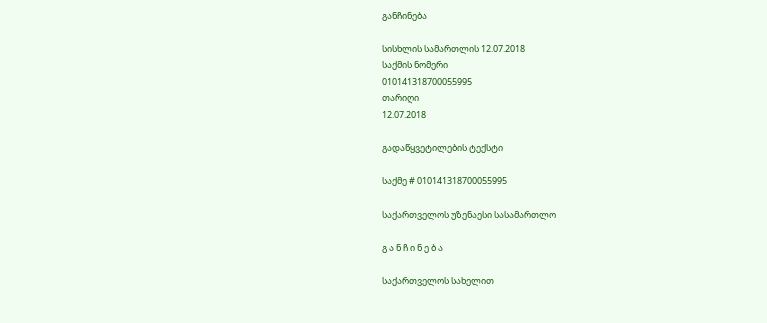განჩინება

სისხლის სამართლის 12.07.2018
საქმის ნომერი
010141318700055995
თარიღი
12.07.2018

გადაწყვეტილების ტექსტი

საქმე # 010141318700055995

საქართველოს უზენაესი სასამართლო

გ ა ნ ჩ ი ნ ე ბ ა

საქართველოს სახელით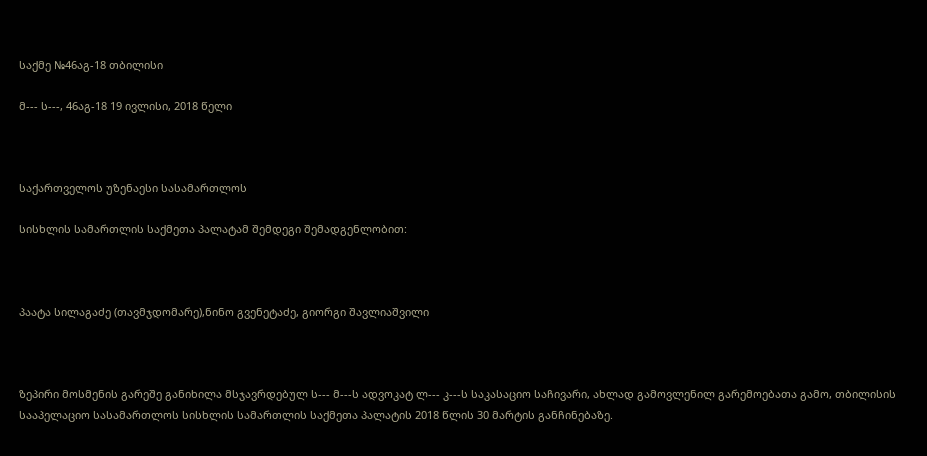საქმე №46აგ-18 თბილისი

მ--- ს---, 46აგ-18 19 ივლისი, 2018 წელი



საქართველოს უზენაესი სასამართლოს

სისხლის სამართლის საქმეთა პალატამ შემდეგი შემადგენლობით:



პაატა სილაგაძე (თავმჯდომარე),ნინო გვენეტაძე, გიორგი შავლიაშვილი



ზეპირი მოსმენის გარეშე განიხილა მსჯავრდებულ ს--- მ---ს ადვოკატ ლ--- კ---ს საკასაციო საჩივარი, ახლად გამოვლენილ გარემოებათა გამო, თბილისის სააპელაციო სასამართლოს სისხლის სამართლის საქმეთა პალატის 2018 წლის 30 მარტის განჩინებაზე.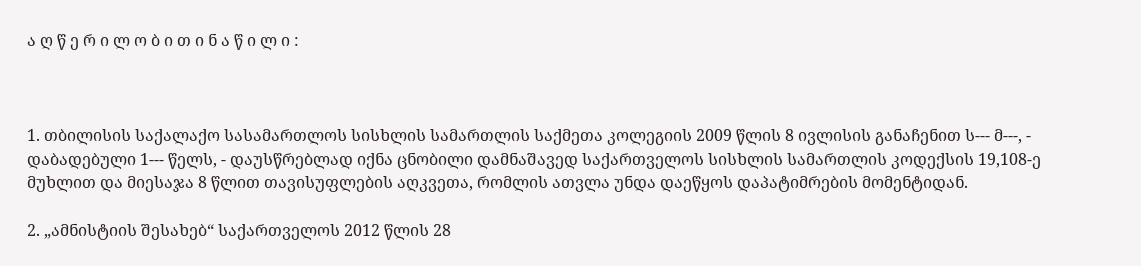ა ღ წ ე რ ი ლ ო ბ ი თ ი ნ ა წ ი ლ ი :



1. თბილისის საქალაქო სასამართლოს სისხლის სამართლის საქმეთა კოლეგიის 2009 წლის 8 ივლისის განაჩენით ს--- მ---, - დაბადებული 1--- წელს, - დაუსწრებლად იქნა ცნობილი დამნაშავედ საქართველოს სისხლის სამართლის კოდექსის 19,108-ე მუხლით და მიესაჯა 8 წლით თავისუფლების აღკვეთა, რომლის ათვლა უნდა დაეწყოს დაპატიმრების მომენტიდან.

2. „ამნისტიის შესახებ“ საქართველოს 2012 წლის 28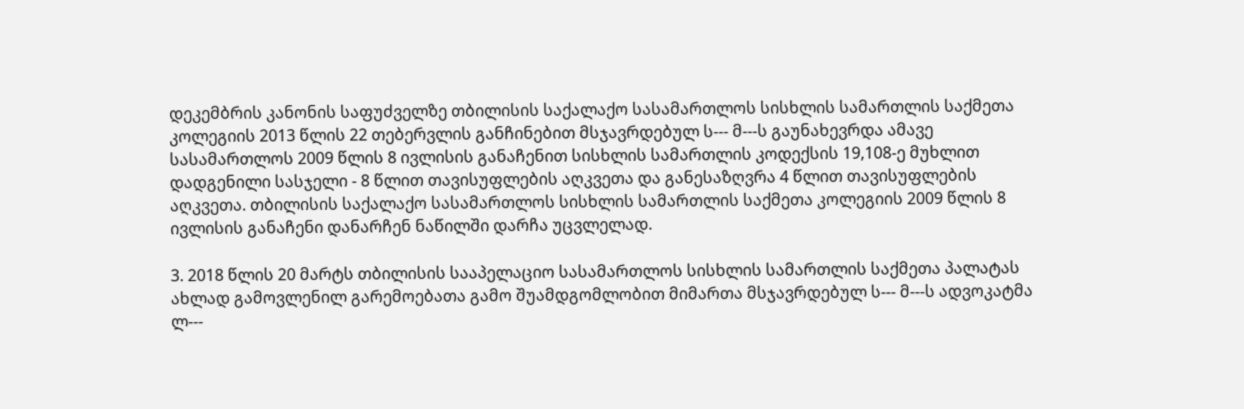დეკემბრის კანონის საფუძველზე თბილისის საქალაქო სასამართლოს სისხლის სამართლის საქმეთა კოლეგიის 2013 წლის 22 თებერვლის განჩინებით მსჯავრდებულ ს--- მ---ს გაუნახევრდა ამავე სასამართლოს 2009 წლის 8 ივლისის განაჩენით სისხლის სამართლის კოდექსის 19,108-ე მუხლით დადგენილი სასჯელი - 8 წლით თავისუფლების აღკვეთა და განესაზღვრა 4 წლით თავისუფლების აღკვეთა. თბილისის საქალაქო სასამართლოს სისხლის სამართლის საქმეთა კოლეგიის 2009 წლის 8 ივლისის განაჩენი დანარჩენ ნაწილში დარჩა უცვლელად.

3. 2018 წლის 20 მარტს თბილისის სააპელაციო სასამართლოს სისხლის სამართლის საქმეთა პალატას ახლად გამოვლენილ გარემოებათა გამო შუამდგომლობით მიმართა მსჯავრდებულ ს--- მ---ს ადვოკატმა ლ---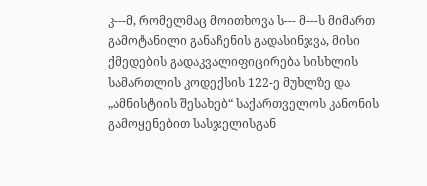კ---მ, რომელმაც მოითხოვა ს--- მ---ს მიმართ გამოტანილი განაჩენის გადასინჯვა, მისი ქმედების გადაკვალიფიცირება სისხლის სამართლის კოდექსის 122-ე მუხლზე და „ამნისტიის შესახებ“ საქართველოს კანონის გამოყენებით სასჯელისგან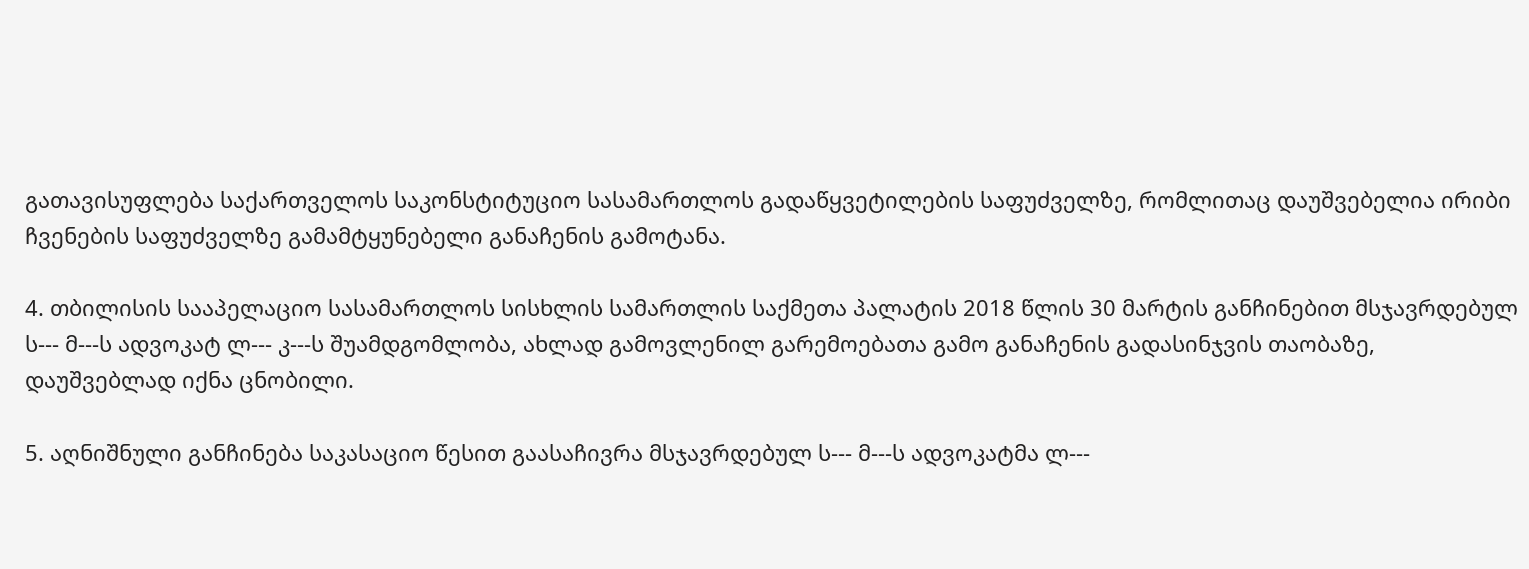გათავისუფლება საქართველოს საკონსტიტუციო სასამართლოს გადაწყვეტილების საფუძველზე, რომლითაც დაუშვებელია ირიბი ჩვენების საფუძველზე გამამტყუნებელი განაჩენის გამოტანა.

4. თბილისის სააპელაციო სასამართლოს სისხლის სამართლის საქმეთა პალატის 2018 წლის 30 მარტის განჩინებით მსჯავრდებულ ს--- მ---ს ადვოკატ ლ--- კ---ს შუამდგომლობა, ახლად გამოვლენილ გარემოებათა გამო განაჩენის გადასინჯვის თაობაზე, დაუშვებლად იქნა ცნობილი.

5. აღნიშნული განჩინება საკასაციო წესით გაასაჩივრა მსჯავრდებულ ს--- მ---ს ადვოკატმა ლ---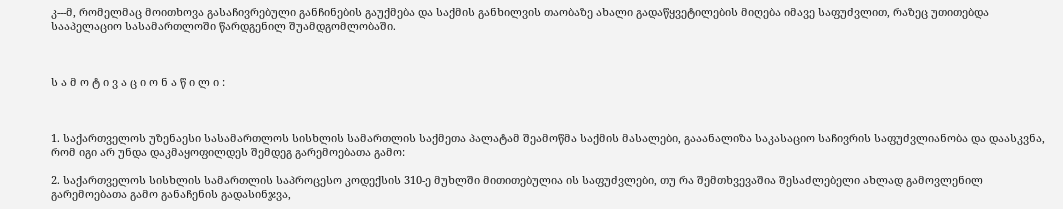კ---მ, რომელმაც მოითხოვა გასაჩივრებული განჩინების გაუქმება და საქმის განხილვის თაობაზე ახალი გადაწყვეტილების მიღება იმავე საფუძვლით, რაზეც უთითებდა სააპელაციო სასამართლოში წარდგენილ შუამდგომლობაში.



ს ა მ ო ტ ი ვ ა ც ი ო ნ ა წ ი ლ ი :



1. საქართველოს უზენაესი სასამართლოს სისხლის სამართლის საქმეთა პალატამ შეამოწმა საქმის მასალები, გააანალიზა საკასაციო საჩივრის საფუძვლიანობა და დაასკვნა, რომ იგი არ უნდა დაკმაყოფილდეს შემდეგ გარემოებათა გამო:

2. საქართველოს სისხლის სამართლის საპროცესო კოდექსის 310-ე მუხლში მითითებულია ის საფუძვლები, თუ რა შემთხვევაშია შესაძლებელი ახლად გამოვლენილ გარემოებათა გამო განაჩენის გადასინჯვა,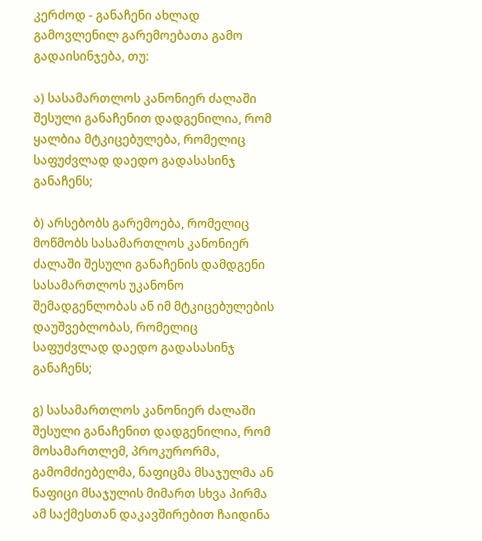კერძოდ - განაჩენი ახლად გამოვლენილ გარემოებათა გამო გადაისინჯება, თუ:

ა) სასამართლოს კანონიერ ძალაში შესული განაჩენით დადგენილია, რომ ყალბია მტკიცებულება, რომელიც საფუძვლად დაედო გადასასინჯ განაჩენს;

ბ) არსებობს გარემოება, რომელიც მოწმობს სასამართლოს კანონიერ ძალაში შესული განაჩენის დამდგენი სასამართლოს უკანონო შემადგენლობას ან იმ მტკიცებულების დაუშვებლობას, რომელიც საფუძვლად დაედო გადასასინჯ განაჩენს;

გ) სასამართლოს კანონიერ ძალაში შესული განაჩენით დადგენილია, რომ მოსამართლემ, პროკურორმა, გამომძიებელმა, ნაფიცმა მსაჯულმა ან ნაფიცი მსაჯულის მიმართ სხვა პირმა ამ საქმესთან დაკავშირებით ჩაიდინა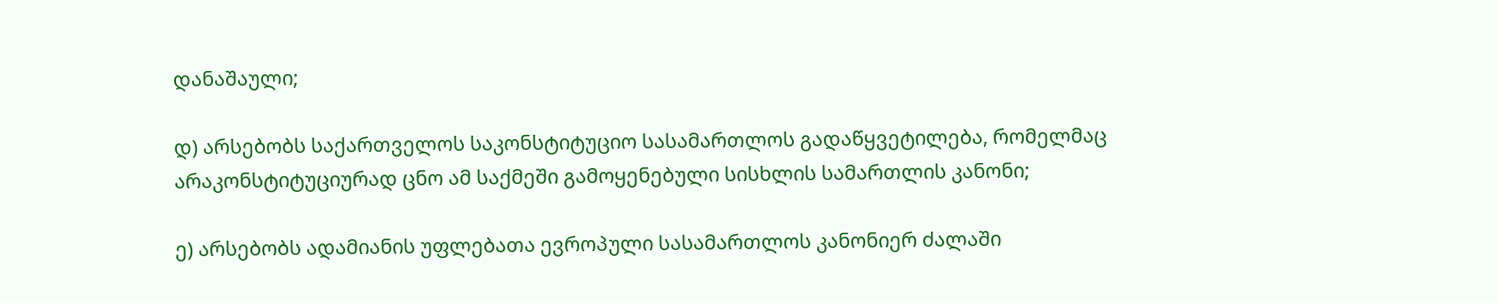დანაშაული;

დ) არსებობს საქართველოს საკონსტიტუციო სასამართლოს გადაწყვეტილება, რომელმაც არაკონსტიტუციურად ცნო ამ საქმეში გამოყენებული სისხლის სამართლის კანონი;

ე) არსებობს ადამიანის უფლებათა ევროპული სასამართლოს კანონიერ ძალაში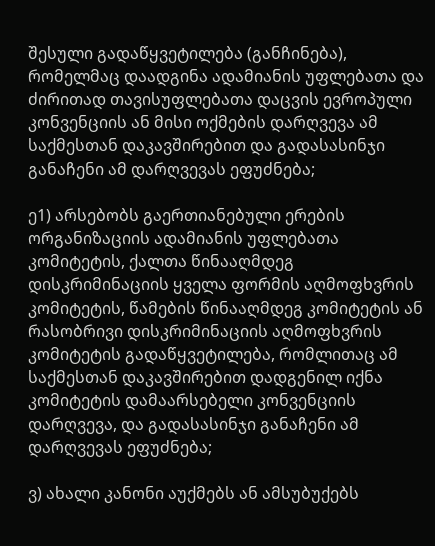შესული გადაწყვეტილება (განჩინება), რომელმაც დაადგინა ადამიანის უფლებათა და ძირითად თავისუფლებათა დაცვის ევროპული კონვენციის ან მისი ოქმების დარღვევა ამ საქმესთან დაკავშირებით და გადასასინჯი განაჩენი ამ დარღვევას ეფუძნება;

ე1) არსებობს გაერთიანებული ერების ორგანიზაციის ადამიანის უფლებათა კომიტეტის, ქალთა წინააღმდეგ დისკრიმინაციის ყველა ფორმის აღმოფხვრის კომიტეტის, წამების წინააღმდეგ კომიტეტის ან რასობრივი დისკრიმინაციის აღმოფხვრის კომიტეტის გადაწყვეტილება, რომლითაც ამ საქმესთან დაკავშირებით დადგენილ იქნა კომიტეტის დამაარსებელი კონვენციის დარღვევა, და გადასასინჯი განაჩენი ამ დარღვევას ეფუძნება;

ვ) ახალი კანონი აუქმებს ან ამსუბუქებს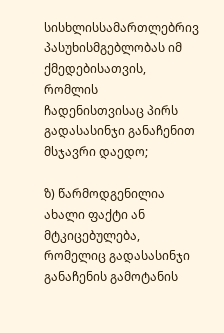სისხლისსამართლებრივ პასუხისმგებლობას იმ ქმედებისათვის, რომლის ჩადენისთვისაც პირს გადასასინჯი განაჩენით მსჯავრი დაედო;

ზ) წარმოდგენილია ახალი ფაქტი ან მტკიცებულება, რომელიც გადასასინჯი განაჩენის გამოტანის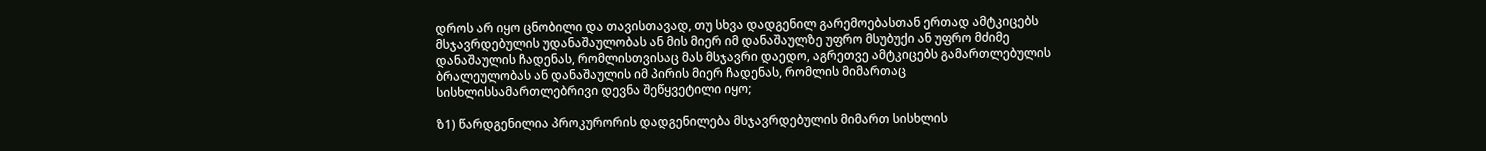დროს არ იყო ცნობილი და თავისთავად, თუ სხვა დადგენილ გარემოებასთან ერთად ამტკიცებს მსჯავრდებულის უდანაშაულობას ან მის მიერ იმ დანაშაულზე უფრო მსუბუქი ან უფრო მძიმე დანაშაულის ჩადენას, რომლისთვისაც მას მსჯავრი დაედო, აგრეთვე ამტკიცებს გამართლებულის ბრალეულობას ან დანაშაულის იმ პირის მიერ ჩადენას, რომლის მიმართაც სისხლისსამართლებრივი დევნა შეწყვეტილი იყო;

ზ1) წარდგენილია პროკურორის დადგენილება მსჯავრდებულის მიმართ სისხლის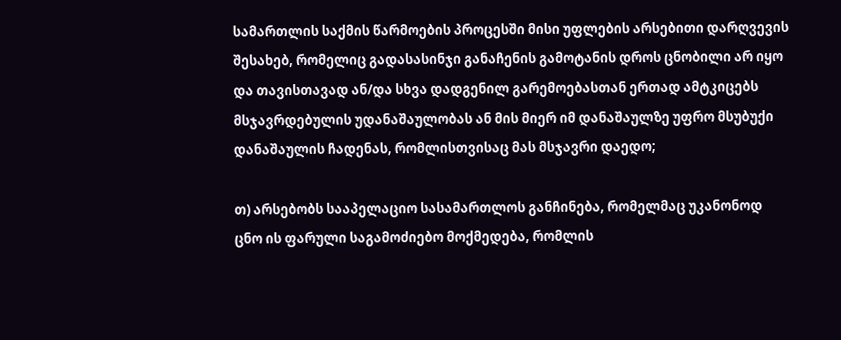სამართლის საქმის წარმოების პროცესში მისი უფლების არსებითი დარღვევის შესახებ, რომელიც გადასასინჯი განაჩენის გამოტანის დროს ცნობილი არ იყო და თავისთავად ან/და სხვა დადგენილ გარემოებასთან ერთად ამტკიცებს მსჯავრდებულის უდანაშაულობას ან მის მიერ იმ დანაშაულზე უფრო მსუბუქი დანაშაულის ჩადენას, რომლისთვისაც მას მსჯავრი დაედო;

თ) არსებობს სააპელაციო სასამართლოს განჩინება, რომელმაც უკანონოდ ცნო ის ფარული საგამოძიებო მოქმედება, რომლის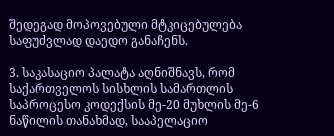შედეგად მოპოვებული მტკიცებულება საფუძვლად დაედო განაჩენს.

3. საკასაციო პალატა აღნიშნავს, რომ საქართველოს სისხლის სამართლის საპროცესო კოდექსის მე-20 მუხლის მე-6 ნაწილის თანახმად, სააპელაციო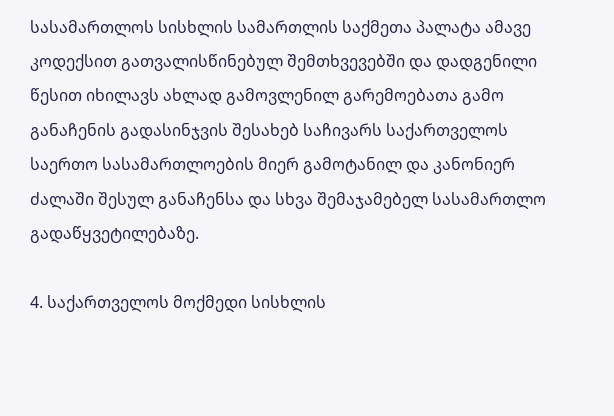სასამართლოს სისხლის სამართლის საქმეთა პალატა ამავე კოდექსით გათვალისწინებულ შემთხვევებში და დადგენილი წესით იხილავს ახლად გამოვლენილ გარემოებათა გამო განაჩენის გადასინჯვის შესახებ საჩივარს საქართველოს საერთო სასამართლოების მიერ გამოტანილ და კანონიერ ძალაში შესულ განაჩენსა და სხვა შემაჯამებელ სასამართლო გადაწყვეტილებაზე.

4. საქართველოს მოქმედი სისხლის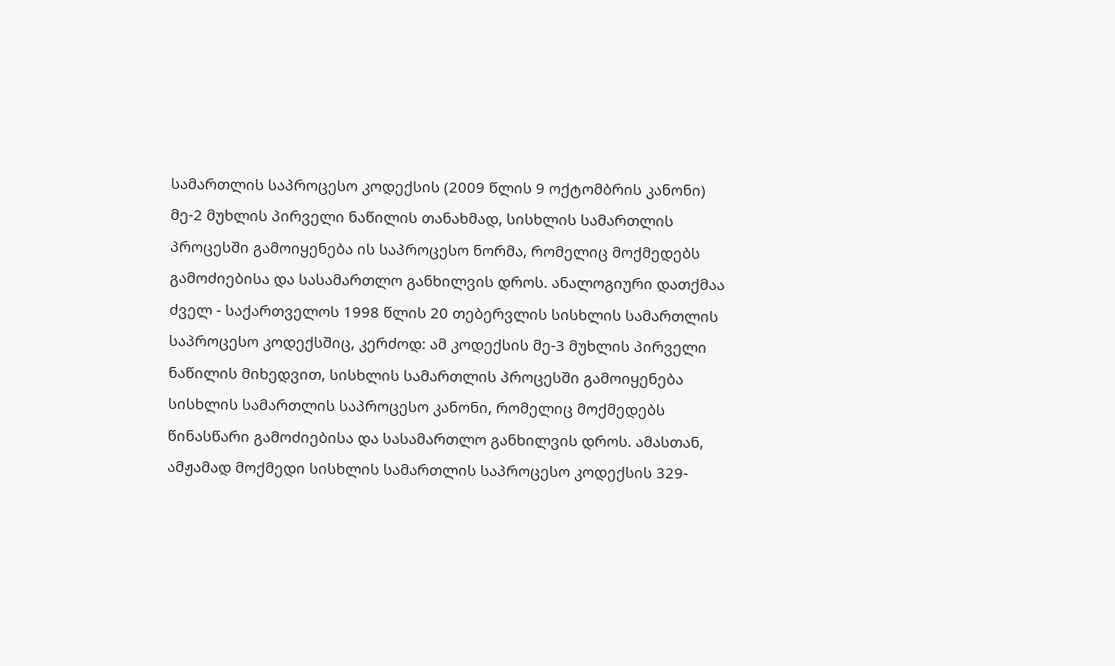სამართლის საპროცესო კოდექსის (2009 წლის 9 ოქტომბრის კანონი) მე-2 მუხლის პირველი ნაწილის თანახმად, სისხლის სამართლის პროცესში გამოიყენება ის საპროცესო ნორმა, რომელიც მოქმედებს გამოძიებისა და სასამართლო განხილვის დროს. ანალოგიური დათქმაა ძველ - საქართველოს 1998 წლის 20 თებერვლის სისხლის სამართლის საპროცესო კოდექსშიც, კერძოდ: ამ კოდექსის მე-3 მუხლის პირველი ნაწილის მიხედვით, სისხლის სამართლის პროცესში გამოიყენება სისხლის სამართლის საპროცესო კანონი, რომელიც მოქმედებს წინასწარი გამოძიებისა და სასამართლო განხილვის დროს. ამასთან, ამჟამად მოქმედი სისხლის სამართლის საპროცესო კოდექსის 329-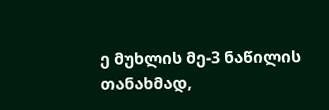ე მუხლის მე-3 ნაწილის თანახმად,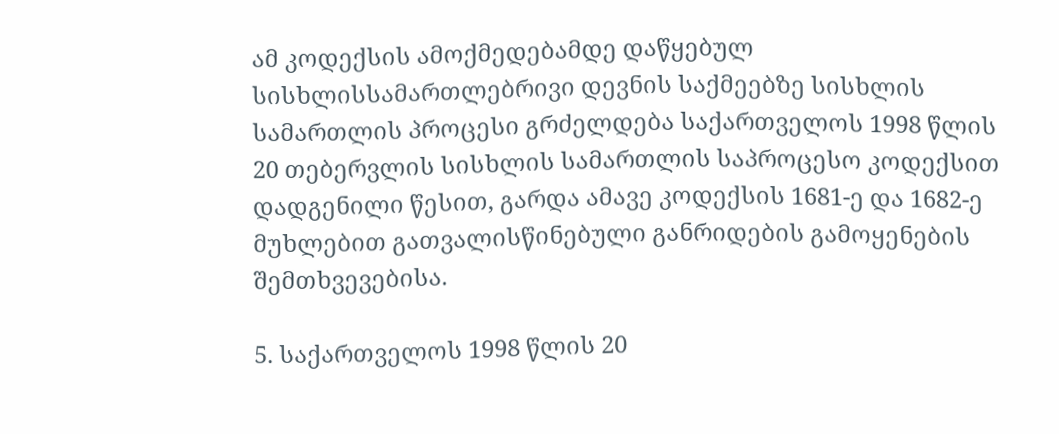ამ კოდექსის ამოქმედებამდე დაწყებულ სისხლისსამართლებრივი დევნის საქმეებზე სისხლის სამართლის პროცესი გრძელდება საქართველოს 1998 წლის 20 თებერვლის სისხლის სამართლის საპროცესო კოდექსით დადგენილი წესით, გარდა ამავე კოდექსის 1681-ე და 1682-ე მუხლებით გათვალისწინებული განრიდების გამოყენების შემთხვევებისა.

5. საქართველოს 1998 წლის 20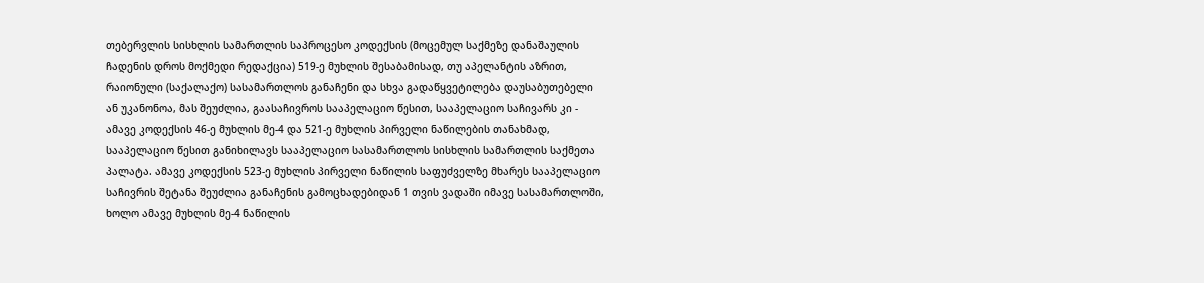თებერვლის სისხლის სამართლის საპროცესო კოდექსის (მოცემულ საქმეზე დანაშაულის ჩადენის დროს მოქმედი რედაქცია) 519-ე მუხლის შესაბამისად, თუ აპელანტის აზრით, რაიონული (საქალაქო) სასამართლოს განაჩენი და სხვა გადაწყვეტილება დაუსაბუთებელი ან უკანონოა, მას შეუძლია, გაასაჩივროს სააპელაციო წესით, სააპელაციო საჩივარს კი - ამავე კოდექსის 46-ე მუხლის მე-4 და 521-ე მუხლის პირველი ნაწილების თანახმად, სააპელაციო წესით განიხილავს სააპელაციო სასამართლოს სისხლის სამართლის საქმეთა პალატა. ამავე კოდექსის 523-ე მუხლის პირველი ნაწილის საფუძველზე მხარეს სააპელაციო საჩივრის შეტანა შეუძლია განაჩენის გამოცხადებიდან 1 თვის ვადაში იმავე სასამართლოში, ხოლო ამავე მუხლის მე-4 ნაწილის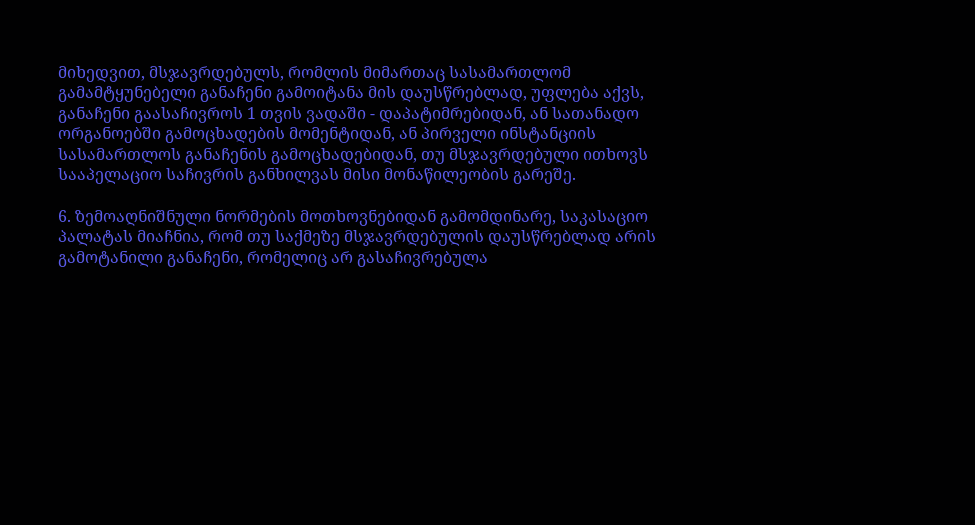მიხედვით, მსჯავრდებულს, რომლის მიმართაც სასამართლომ გამამტყუნებელი განაჩენი გამოიტანა მის დაუსწრებლად, უფლება აქვს, განაჩენი გაასაჩივროს 1 თვის ვადაში - დაპატიმრებიდან, ან სათანადო ორგანოებში გამოცხადების მომენტიდან, ან პირველი ინსტანციის სასამართლოს განაჩენის გამოცხადებიდან, თუ მსჯავრდებული ითხოვს სააპელაციო საჩივრის განხილვას მისი მონაწილეობის გარეშე.

6. ზემოაღნიშნული ნორმების მოთხოვნებიდან გამომდინარე, საკასაციო პალატას მიაჩნია, რომ თუ საქმეზე მსჯავრდებულის დაუსწრებლად არის გამოტანილი განაჩენი, რომელიც არ გასაჩივრებულა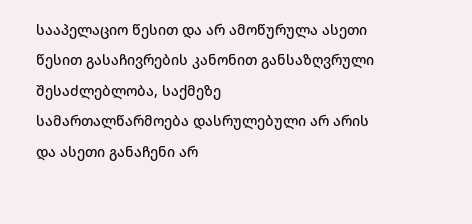სააპელაციო წესით და არ ამოწურულა ასეთი წესით გასაჩივრების კანონით განსაზღვრული შესაძლებლობა, საქმეზე სამართალწარმოება დასრულებული არ არის და ასეთი განაჩენი არ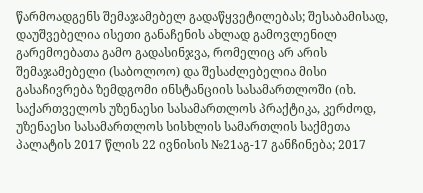წარმოადგენს შემაჯამებელ გადაწყვეტილებას; შესაბამისად, დაუშვებელია ისეთი განაჩენის ახლად გამოვლენილ გარემოებათა გამო გადასინჯვა, რომელიც არ არის შემაჯამებელი (საბოლოო) და შესაძლებელია მისი გასაჩივრება ზემდგომი ინსტანციის სასამართლოში (იხ. საქართველოს უზენაესი სასამართლოს პრაქტიკა, კერძოდ, უზენაესი სასამართლოს სისხლის სამართლის საქმეთა პალატის 2017 წლის 22 ივნისის №21აგ-17 განჩინება; 2017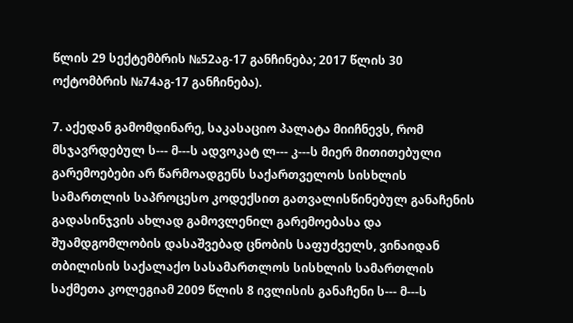წლის 29 სექტემბრის №52აგ-17 განჩინება; 2017 წლის 30 ოქტომბრის №74აგ-17 განჩინება).

7. აქედან გამომდინარე, საკასაციო პალატა მიიჩნევს, რომ მსჯავრდებულ ს--- მ---ს ადვოკატ ლ--- კ---ს მიერ მითითებული გარემოებები არ წარმოადგენს საქართველოს სისხლის სამართლის საპროცესო კოდექსით გათვალისწინებულ განაჩენის გადასინჯვის ახლად გამოვლენილ გარემოებასა და შუამდგომლობის დასაშვებად ცნობის საფუძველს, ვინაიდან თბილისის საქალაქო სასამართლოს სისხლის სამართლის საქმეთა კოლეგიამ 2009 წლის 8 ივლისის განაჩენი ს--- მ---ს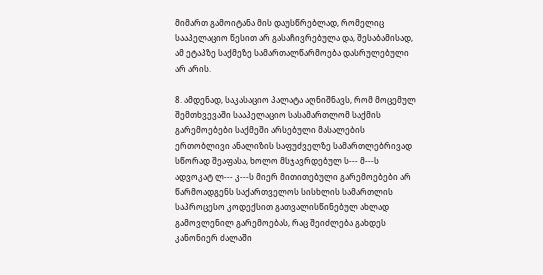მიმართ გამოიტანა მის დაუსწრებლად, რომელიც სააპელაციო წესით არ გასაჩივრებულა და, შესაბამისად, ამ ეტაპზე საქმეზე სამართალწარმოება დასრულებული არ არის.

8. ამდენად, საკასაციო პალატა აღნიშნავს, რომ მოცემულ შემთხვევაში სააპელაციო სასამართლომ საქმის გარემოებები საქმეში არსებული მასალების ერთობლივი ანალიზის საფუძველზე სამართლებრივად სწორად შეაფასა, ხოლო მსჯავრდებულ ს--- მ---ს ადვოკატ ლ--- კ---ს მიერ მითითებული გარემოებები არ წარმოადგენს საქართველოს სისხლის სამართლის საპროცესო კოდექსით გათვალისწინებულ ახლად გამოვლენილ გარემოებას, რაც შეიძლება გახდეს კანონიერ ძალაში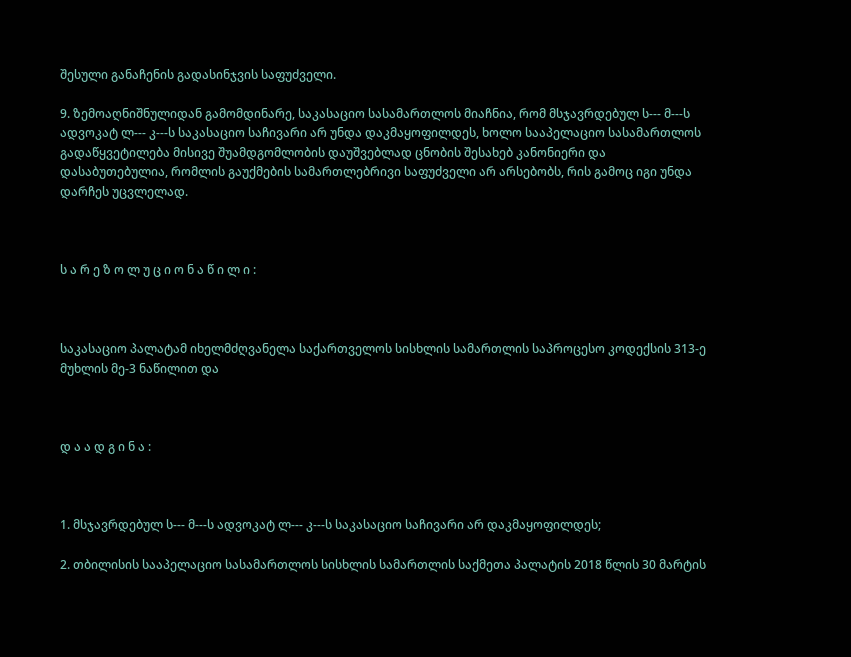შესული განაჩენის გადასინჯვის საფუძველი.

9. ზემოაღნიშნულიდან გამომდინარე, საკასაციო სასამართლოს მიაჩნია, რომ მსჯავრდებულ ს--- მ---ს ადვოკატ ლ--- კ---ს საკასაციო საჩივარი არ უნდა დაკმაყოფილდეს, ხოლო სააპელაციო სასამართლოს გადაწყვეტილება მისივე შუამდგომლობის დაუშვებლად ცნობის შესახებ კანონიერი და დასაბუთებულია, რომლის გაუქმების სამართლებრივი საფუძველი არ არსებობს, რის გამოც იგი უნდა დარჩეს უცვლელად.



ს ა რ ე ზ ო ლ უ ც ი ო ნ ა წ ი ლ ი :



საკასაციო პალატამ იხელმძღვანელა საქართველოს სისხლის სამართლის საპროცესო კოდექსის 313-ე მუხლის მე-3 ნაწილით და



დ ა ა დ გ ი ნ ა :



1. მსჯავრდებულ ს--- მ---ს ადვოკატ ლ--- კ---ს საკასაციო საჩივარი არ დაკმაყოფილდეს;

2. თბილისის სააპელაციო სასამართლოს სისხლის სამართლის საქმეთა პალატის 2018 წლის 30 მარტის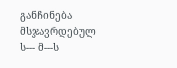განჩინება მსჯავრდებულ ს--- მ---ს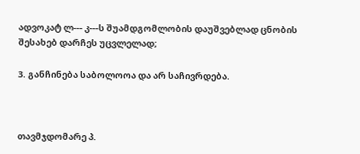ადვოკატ ლ--- კ---ს შუამდგომლობის დაუშვებლად ცნობის შესახებ დარჩეს უცვლელად;

3. განჩინება საბოლოოა და არ საჩივრდება.



თავმჯდომარე პ.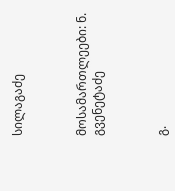სილაგაძე



მოსამართლეები: ნ. გვენეტაძე



გ.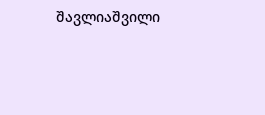შავლიაშვილი